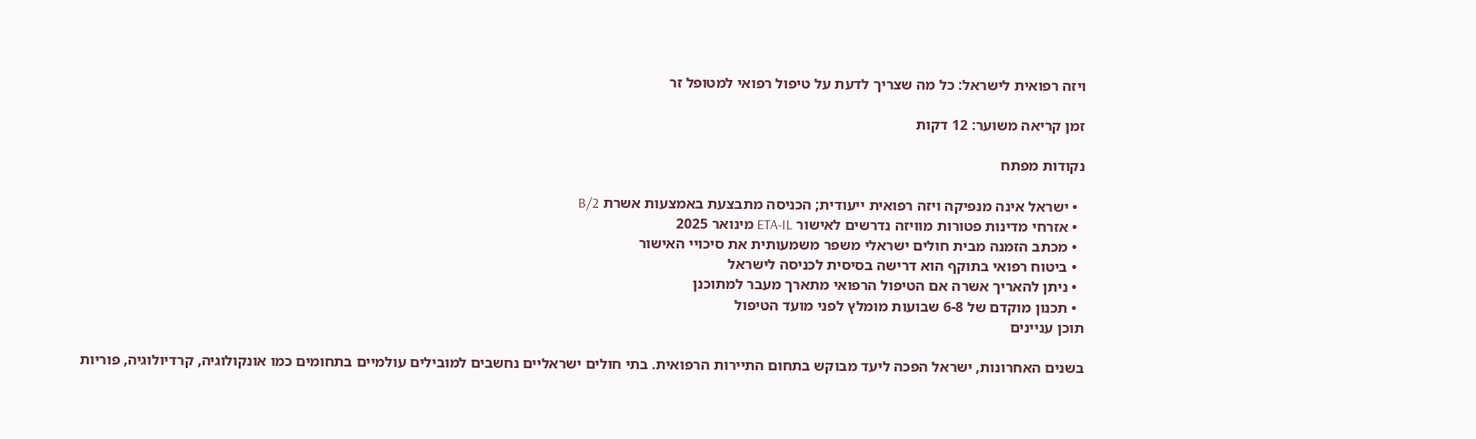ויזה רפואית לישראל: כל מה שצריך לדעת על טיפול רפואי למטופל זר

זמן קריאה משוער: 12 דקות

נקודות מפתח

  • ישראל אינה מנפיקה ויזה רפואית ייעודית; הכניסה מתבצעת באמצעות אשרת B/2
  • אזרחי מדינות פטורות מוויזה נדרשים לאישור ETA-IL מינואר 2025
  • מכתב הזמנה מבית חולים ישראלי משפר משמעותית את סיכויי האישור
  • ביטוח רפואי בתוקף הוא דרישה בסיסית לכניסה לישראל
  • ניתן להאריך אשרה אם הטיפול הרפואי מתארך מעבר למתוכנן
  • תכנון מוקדם של 6-8 שבועות מומלץ לפני מועד הטיפול
תוכן עניינים

בשנים האחרונות, ישראל הפכה ליעד מבוקש בתחום התיירות הרפואית. בתי חולים ישראליים נחשבים למובילים עולמיים בתחומים כמו אונקולוגיה, קרדיולוגיה, פוריות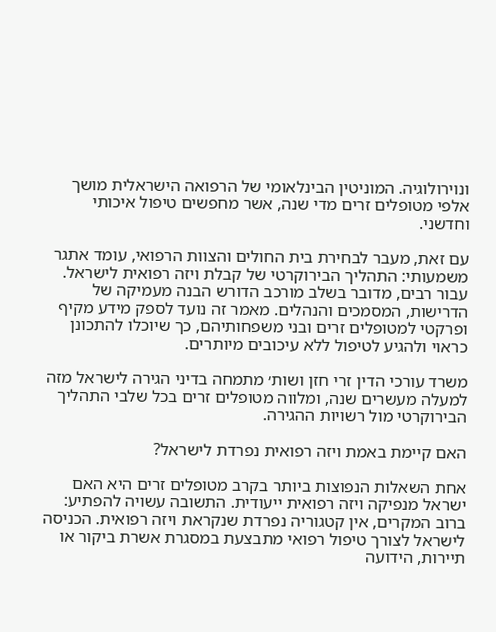ונוירולוגיה. המוניטין הבינלאומי של הרפואה הישראלית מושך אלפי מטופלים זרים מדי שנה, אשר מחפשים טיפול איכותי וחדשני.

עם זאת, מעבר לבחירת בית החולים והצוות הרפואי, עומד אתגר משמעותי: התהליך הבירוקרטי של קבלת ויזה רפואית לישראל. עבור רבים, מדובר בשלב מורכב הדורש הבנה מעמיקה של הדרישות, המסמכים והנהלים. מאמר זה נועד לספק מידע מקיף ופרקטי למטופלים זרים ובני משפחותיהם, כך שיוכלו להתכונן כראוי ולהגיע לטיפול ללא עיכובים מיותרים.

משרד עורכי הדין זרי חזן ושות׳ מתמחה בדיני הגירה לישראל מזה למעלה מעשרים שנה, ומלווה מטופלים זרים בכל שלבי התהליך הבירוקרטי מול רשויות ההגירה.

האם קיימת באמת ויזה רפואית נפרדת לישראל?

אחת השאלות הנפוצות ביותר בקרב מטופלים זרים היא האם ישראל מנפיקה ויזה רפואית ייעודית. התשובה עשויה להפתיע: ברוב המקרים, אין קטגוריה נפרדת שנקראת ויזה רפואית. הכניסה לישראל לצורך טיפול רפואי מתבצעת במסגרת אשרת ביקור או תיירות, הידועה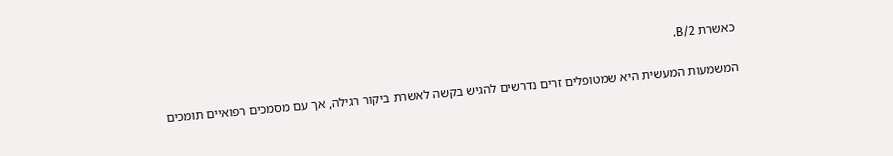כאשרת B/2.

המשמעות המעשית היא שמטופלים זרים נדרשים להגיש בקשה לאשרת ביקור רגילה, אך עם מסמכים רפואיים תומכים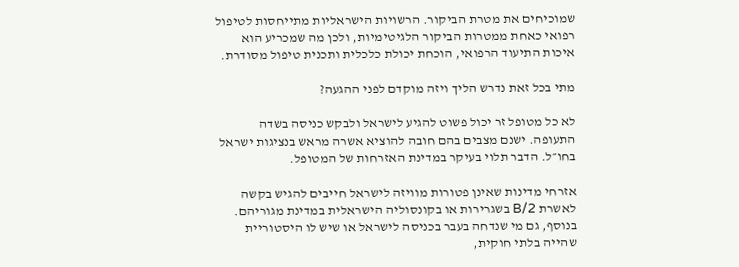שמוכיחים את מטרת הביקור. הרשויות הישראליות מתייחסות לטיפול רפואי כאחת ממטרות הביקור הלגיטימיות, ולכן מה שמכריע הוא איכות התיעוד הרפואי, הוכחת יכולת כלכלית ותכנית טיפול מסודרת.

מתי בכל זאת נדרש הליך ויזה מוקדם לפני ההגעה?

לא כל מטופל זר יכול פשוט להגיע לישראל ולבקש כניסה בשדה התעופה. ישנם מצבים בהם חובה להוציא אשרה מראש בנציגות ישראל בחו״ל. הדבר תלוי בעיקר במדינת האזרחות של המטופל.

אזרחי מדינות שאינן פטורות מוויזה לישראל חייבים להגיש בקשה לאשרת B/2 בשגרירות או בקונסוליה הישראלית במדינת מגוריהם. בנוסף, גם מי שנדחה בעבר בכניסה לישראל או שיש לו היסטוריית שהייה בלתי חוקית,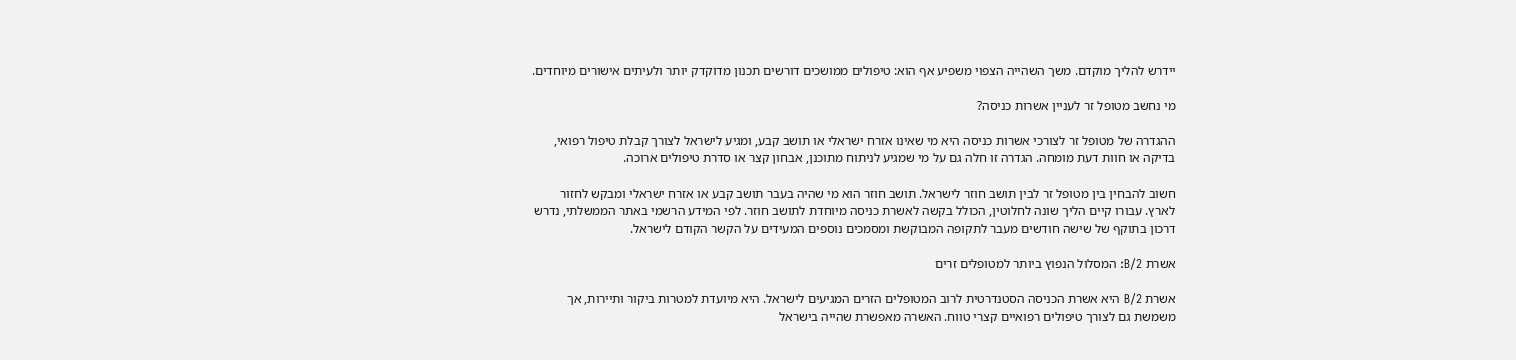יידרש להליך מוקדם. משך השהייה הצפוי משפיע אף הוא: טיפולים ממושכים דורשים תכנון מדוקדק יותר ולעיתים אישורים מיוחדים.

מי נחשב מטופל זר לעניין אשרות כניסה?

ההגדרה של מטופל זר לצורכי אשרות כניסה היא מי שאינו אזרח ישראלי או תושב קבע, ומגיע לישראל לצורך קבלת טיפול רפואי, בדיקה או חוות דעת מומחה. הגדרה זו חלה גם על מי שמגיע לניתוח מתוכנן, אבחון קצר או סדרת טיפולים ארוכה.

חשוב להבחין בין מטופל זר לבין תושב חוזר לישראל. תושב חוזר הוא מי שהיה בעבר תושב קבע או אזרח ישראלי ומבקש לחזור לארץ. עבורו קיים הליך שונה לחלוטין, הכולל בקשה לאשרת כניסה מיוחדת לתושב חוזר. לפי המידע הרשמי באתר הממשלתי, נדרש דרכון בתוקף של שישה חודשים מעבר לתקופה המבוקשת ומסמכים נוספים המעידים על הקשר הקודם לישראל.

אשרת B/2: המסלול הנפוץ ביותר למטופלים זרים

אשרת B/2 היא אשרת הכניסה הסטנדרטית לרוב המטופלים הזרים המגיעים לישראל. היא מיועדת למטרות ביקור ותיירות, אך משמשת גם לצורך טיפולים רפואיים קצרי טווח. האשרה מאפשרת שהייה בישראל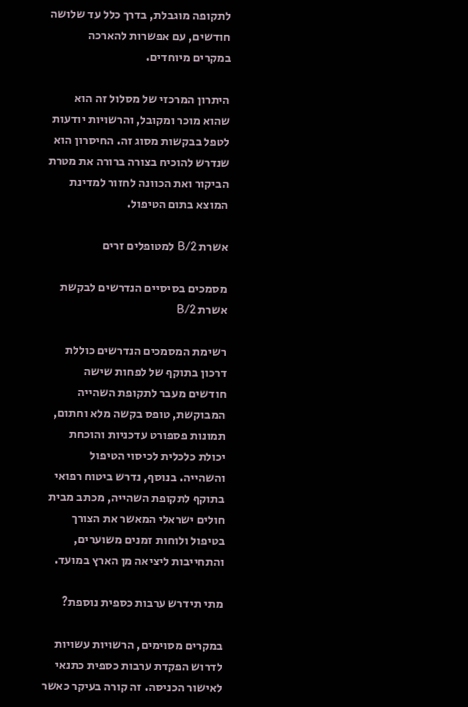לתקופה מוגבלת, בדרך כלל עד שלושה חודשים, עם אפשרות להארכה במקרים מיוחדים.

היתרון המרכזי של מסלול זה הוא שהוא מוכר ומקובל, והרשויות יודעות לטפל בבקשות מסוג זה. החיסרון הוא שנדרש להוכיח בצורה ברורה את מטרת הביקור ואת הכוונה לחזור למדינת המוצא בתום הטיפול.

אשרת B/2 למטופלים זרים

מסמכים בסיסיים הנדרשים לבקשת אשרת B/2

רשימת המסמכים הנדרשים כוללת דרכון בתוקף של לפחות שישה חודשים מעבר לתקופת השהייה המבוקשת, טופס בקשה מלא וחתום, תמונות פספורט עדכניות והוכחת יכולת כלכלית לכיסוי הטיפול והשהייה. בנוסף, נדרש ביטוח רפואי בתוקף לתקופת השהייה, מכתב מבית חולים ישראלי המאשר את הצורך בטיפול ולוחות זמנים משוערים, והתחייבות ליציאה מן הארץ במועד.

מתי תידרש ערבות כספית נוספת?

במקרים מסוימים, הרשויות עשויות לדרוש הפקדת ערבות כספית כתנאי לאישור הכניסה. זה קורה בעיקר כאשר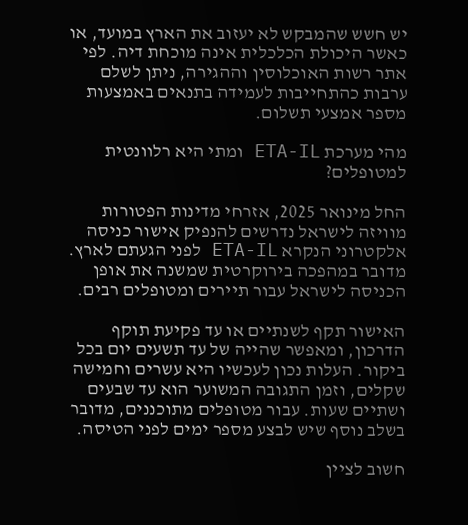יש חשש שהמבקש לא יעזוב את הארץ במועד, או כאשר היכולת הכלכלית אינה מוכחת דיה. לפי אתר רשות האוכלוסין וההגירה, ניתן לשלם ערבות כהתחייבות לעמידה בתנאים באמצעות מספר אמצעי תשלום.

מהי מערכת ETA-IL ומתי היא רלוונטית למטופלים?

החל מינואר 2025, אזרחי מדינות הפטורות מוויזה לישראל נדרשים להנפיק אישור כניסה אלקטרוני הנקרא ETA-IL לפני הגעתם לארץ. מדובר במהפכה בירוקרטית שמשנה את אופן הכניסה לישראל עבור תיירים ומטופלים רבים.

האישור תקף לשנתיים או עד פקיעת תוקף הדרכון, ומאפשר שהייה של עד תשעים יום בכל ביקור. העלות נכון לעכשיו היא עשרים וחמישה שקלים, וזמן התגובה המשוער הוא עד שבעים ושתיים שעות. עבור מטופלים מתוכננים, מדובר בשלב נוסף שיש לבצע מספר ימים לפני הטיסה.

חשוב לציין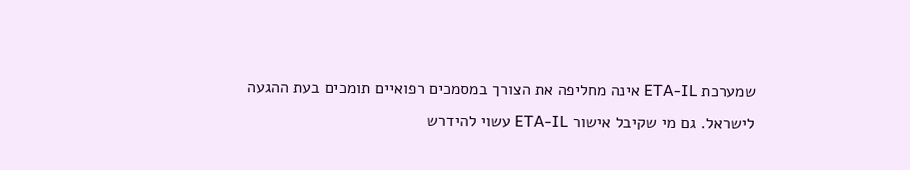שמערכת ETA-IL אינה מחליפה את הצורך במסמכים רפואיים תומכים בעת ההגעה לישראל. גם מי שקיבל אישור ETA-IL עשוי להידרש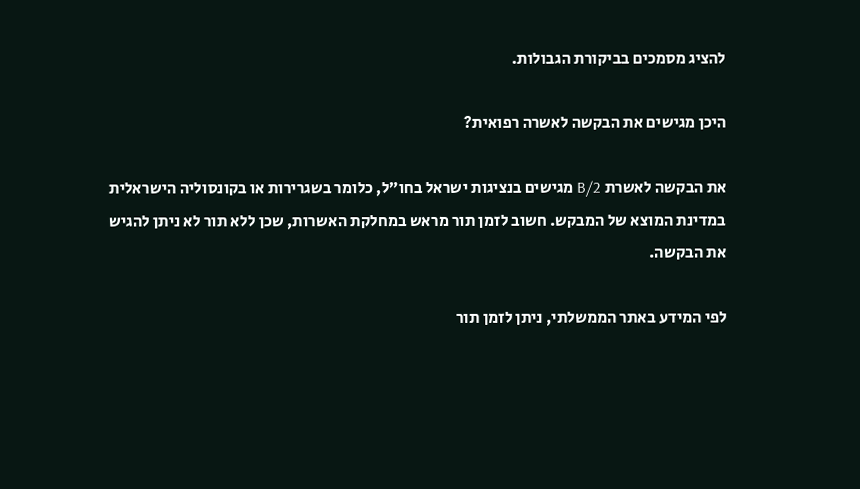להציג מסמכים בביקורת הגבולות.

היכן מגישים את הבקשה לאשרה רפואית?

את הבקשה לאשרת B/2 מגישים בנציגות ישראל בחו״ל, כלומר בשגרירות או בקונסוליה הישראלית במדינת המוצא של המבקש. חשוב לזמן תור מראש במחלקת האשרות, שכן ללא תור לא ניתן להגיש את הבקשה.

לפי המידע באתר הממשלתי, ניתן לזמן תור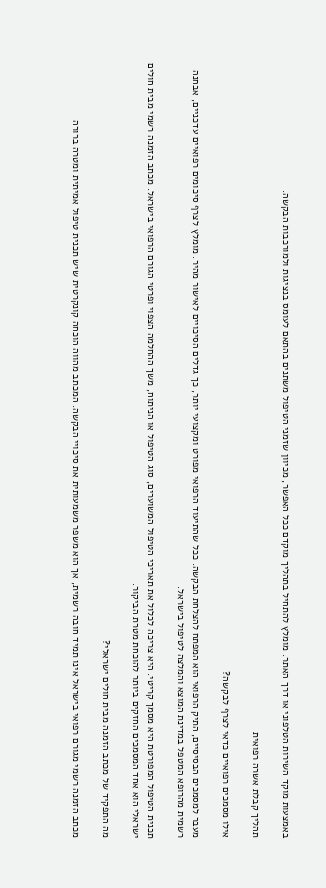באמצעות מוקד השירות הטלפוני או דרך האתר. מומלץ להתחיל בתהליך מוקדם ככל האפשר, מכיוון שזמני הטיפול משתנים בהתאם לעומס בנציגות ולמורכבות הבקשה.

תהליך קבלת אשרה רפואית

אילו מסמכים רפואיים כדאי לצרף לבקשה?

מעבר למסמכים הבסיסיים, התיק הרפואי הוא המפתח להצלחת הבקשה. ככל שהתיעוד הרפואי מפורט ומקצועי יותר, כך גדלים הסיכויים לאישור מהיר. מומלץ לצרף סיכומים רפואיים עדכניים, אבחנה רשמית מהרופא המטפל במדינת המוצא והמלצה לטיפול בישראל.

תכנית הטיפול המפורטת היא מסמך קריטי. היא צריכה לכלול את תאריכי הטיפול המשוערים, סוג הטיפול או הניתוח, משך ההחלמה הצפוי ופרטי הגורם הרפואי בישראל. מכתב הזמנה רשמי מבית חולים ישראלי הוא אחד המסמכים החזקים ביותר להוכחת מטרת הביקור.

מה התפקיד של מכתב הזמנה מבית חולים ישראלי?

מכתב הזמנה רשמי מגורם רפואי בישראל אינו תמיד חובה רשמית, אך הוא משפר משמעותית את סיכויי הבקשה. המכתב מהווה הוכחה קונקרטית שיש תכנית טיפול אמיתית ומטרה ברורה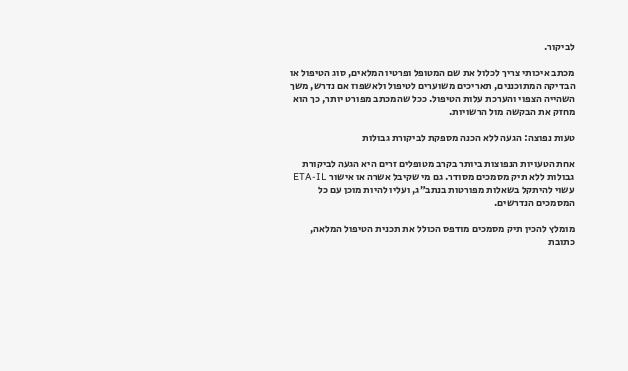לביקור.

מכתב איכותי צריך לכלול את שם המטופל ופרטיו המלאים, סוג הטיפול או הבדיקה המתוכננים, תאריכים משוערים לטיפול ולאשפוז אם נדרש, משך השהייה הצפוי והערכת עלות הטיפול. ככל שהמכתב מפורט יותר, כך הוא מחזק את הבקשה מול הרשויות.

טעות נפוצה: הגעה ללא הכנה מספקת לביקורת גבולות

אחת הטעויות הנפוצות ביותר בקרב מטופלים זרים היא הגעה לביקורת גבולות ללא תיק מסמכים מסודר. גם מי שקיבל אשרה או אישור ETA-IL עשוי להיתקל בשאלות מפורטות בנתב״ג, ועליו להיות מוכן עם כל המסמכים הנדרשים.

מומלץ להכין תיק מסמכים מודפס הכולל את תכנית הטיפול המלאה, כתובת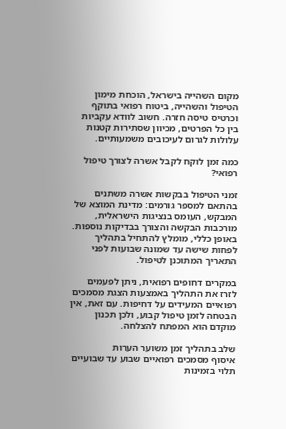מקום השהייה בישראל, הוכחת מימון הטיפול והשהייה, ביטוח רפואי בתוקף וכרטיס טיסה חזרה. חשוב לוודא עקביות בין כל הפרטים, מכיוון שסתירות קטנות עלולות לגרום לעיכובים משמעותיים.

כמה זמן לוקח לקבל אשרה לצורך טיפול רפואי?

זמני הטיפול בבקשות אשרה משתנים בהתאם למספר גורמים: מדינת המוצא של המבקש, העומס בנציגות הישראלית, מורכבות הבקשה והצורך בבדיקות נוספות. באופן כללי, מומלץ להתחיל בתהליך לפחות שישה עד שמונה שבועות לפני התאריך המתוכנן לטיפול.

במקרים דחופים רפואית, ניתן לפעמים לזרז את התהליך באמצעות הצגת מסמכים רפואיים המעידים על דחיפות. עם זאת, אין הבטחה לזמן טיפול קבוע, ולכן תכנון מוקדם הוא המפתח להצלחה.

שלב בתהליך זמן משוער הערות
איסוף מסמכים רפואיים שבוע עד שבועיים תלוי בזמינות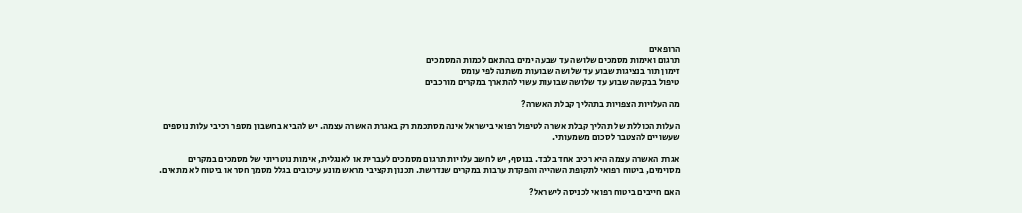הרופאים
תרגום ואימות מסמכים שלושה עד שבעה ימים בהתאם לכמות המסמכים
זימון תור בנציגות שבוע עד שלושה שבועות משתנה לפי עומס
טיפול בבקשה שבוע עד שלושה שבועות עשוי להתארך במקרים מורכבים

מה העלויות הצפויות בתהליך קבלת האשרה?

העלות הכוללת של תהליך קבלת אשרה לטיפול רפואי בישראל אינה מסתכמת רק באגרת האשרה עצמה. יש להביא בחשבון מספר רכיבי עלות נוספים שעשויים להצטבר לסכום משמעותי.

אגרת האשרה עצמה היא רכיב אחד בלבד. בנוסף, יש לחשב עלויות תרגום מסמכים לעברית או לאנגלית, אימות נוטריוני של מסמכים במקרים מסוימים, ביטוח רפואי לתקופת השהייה והפקדת ערבות במקרים שנדרשת. תכנון תקציבי מראש מונע עיכובים בגלל מסמך חסר או ביטוח לא מתאים.

האם חייבים ביטוח רפואי לכניסה לישראל?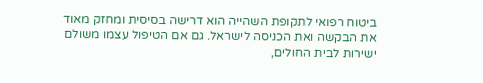ביטוח רפואי לתקופת השהייה הוא דרישה בסיסית ומחזק מאוד את הבקשה ואת הכניסה לישראל. גם אם הטיפול עצמו משולם ישירות לבית החולים,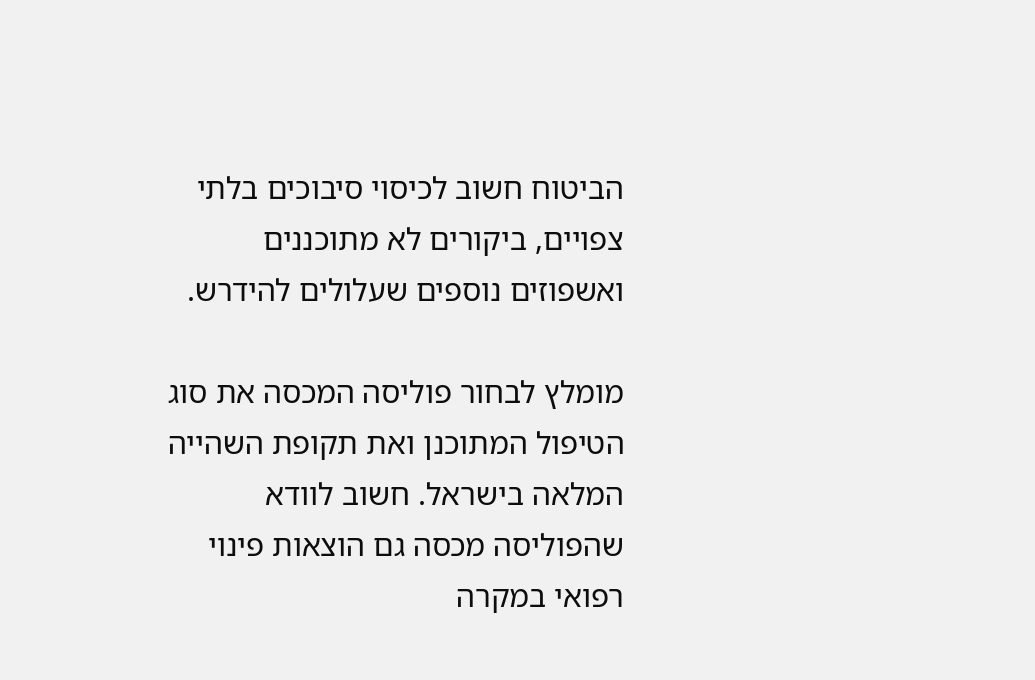הביטוח חשוב לכיסוי סיבוכים בלתי צפויים, ביקורים לא מתוכננים ואשפוזים נוספים שעלולים להידרש.

מומלץ לבחור פוליסה המכסה את סוג הטיפול המתוכנן ואת תקופת השהייה המלאה בישראל. חשוב לוודא שהפוליסה מכסה גם הוצאות פינוי רפואי במקרה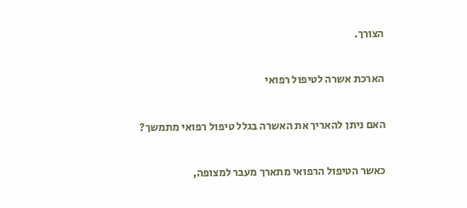הצורך.

הארכת אשרה לטיפול רפואי

האם ניתן להאריך את האשרה בגלל טיפול רפואי מתמשך?

כאשר הטיפול הרפואי מתארך מעבר למצופה,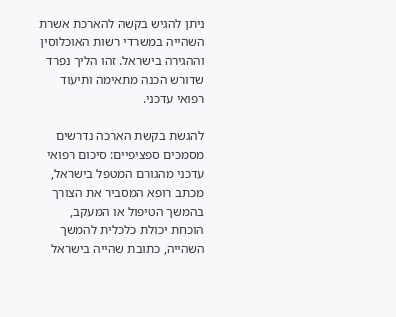ניתן להגיש בקשה להארכת אשרת השהייה במשרדי רשות האוכלוסין וההגירה בישראל. זהו הליך נפרד שדורש הכנה מתאימה ותיעוד רפואי עדכני.

להגשת בקשת הארכה נדרשים מסמכים ספציפיים: סיכום רפואי עדכני מהגורם המטפל בישראל, מכתב רופא המסביר את הצורך בהמשך הטיפול או המעקב, הוכחת יכולת כלכלית להמשך השהייה, כתובת שהייה בישראל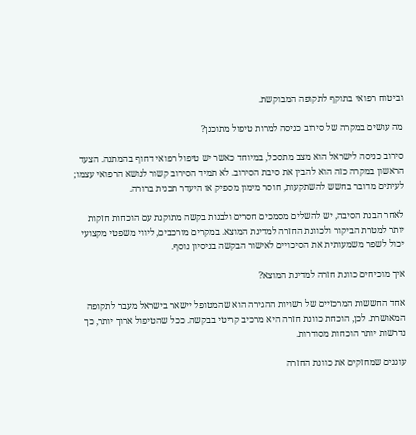וביטוח רפואי בתוקף לתקופה המבוקשת.

מה עושים במקרה של סירוב כניסה למרות טיפול מתוכנן?

סירוב כניסה לישראל הוא מצב מתסכל, במיוחד כאשר יש טיפול רפואי דחוף בהמתנה. הצעד הראשון במקרה כזה הוא להבין את סיבת הסירוב. לא תמיד הסירוב קשור לנושא הרפואי עצמו; לעיתים מדובר בחשש להשתקעות, חוסר מימון מספיק או היעדר תכנית ברורה.

לאחר הבנת הסיבה, יש להשלים מסמכים חסרים ולבנות בקשה מתוקנת עם הוכחות חזקות יותר למטרת הביקור ולכוונת החזרה למדינת המוצא. במקרים מורכבים, ליווי משפטי מקצועי יכול לשפר משמעותית את הסיכויים לאישור הבקשה בניסיון נוסף.

איך מוכיחים כוונת חזרה למדינת המוצא?

אחד החששות המרכזיים של רשויות ההגירה הוא שהמטופל יישאר בישראל מעבר לתקופה המאושרת. לכן, הוכחת כוונת חזרה היא מרכיב קריטי בבקשה. ככל שהטיפול ארוך יותר, כך נדרשות יותר הוכחות מסודרות.

עוגנים שמחזקים את כוונת החזרה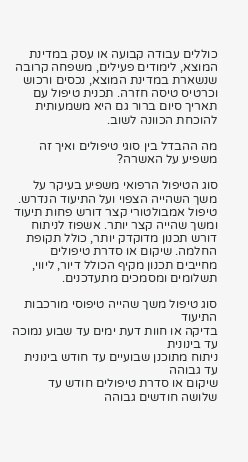כוללים עבודה קבועה או עסק במדינת המוצא, לימודים פעילים, משפחה קרובה שנשארת במדינת המוצא, נכסים ורכוש וכרטיס טיסה חזרה. תכנית טיפול עם תאריך סיום ברור גם היא משמעותית להוכחת הכוונה לשוב.

מה ההבדל בין סוגי טיפולים ואיך זה משפיע על האשרה?

סוג הטיפול הרפואי משפיע בעיקר על משך השהייה הצפוי ועל התיעוד הנדרש. טיפול אמבולטורי קצר דורש פחות תיעוד ומשך שהייה קצר יותר. אשפוז לניתוח דורש תכנון מדוקדק יותר, כולל תקופת החלמה. שיקום או סדרת טיפולים מחייבים תכנון מקיף הכולל דיור, ליווי, תשלומים ומסמכים מתעדכנים.

סוג טיפול משך שהייה טיפוסי מורכבות התיעוד
בדיקה או חוות דעת ימים עד שבוע נמוכה עד בינונית
ניתוח מתוכנן שבועיים עד חודש בינונית עד גבוהה
שיקום או סדרת טיפולים חודש עד שלושה חודשים גבוהה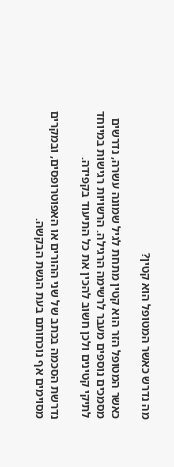מה נדרש כאשר המטופל הוא קטין?

כאשר המטופל הזר הוא קטין מתחת לגיל שמונה עשרה, נדרשים מסמכים נוספים מעבר לרשימה הרגילה. הרשויות רגישות במיוחד לתיקי קטינים ולכן חשוב להכין את כל התיעוד בקפידה.

נדרשת הסכמה בכתב של שני ההורים או האפוטרופסים, ובמקרים מסוימים אף נוכחותם בעת הגשת הבקשה.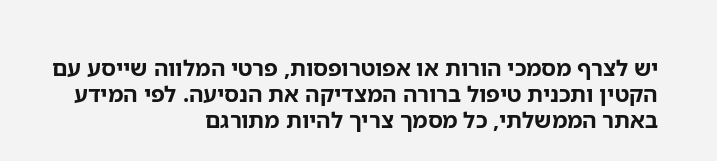יש לצרף מסמכי הורות או אפוטרופסות, פרטי המלווה שייסע עם הקטין ותכנית טיפול ברורה המצדיקה את הנסיעה. לפי המידע באתר הממשלתי, כל מסמך צריך להיות מתורגם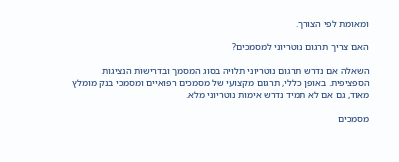ומאומת לפי הצורך.

האם צריך תרגום נוטריוני למסמכים?

השאלה אם נדרש תרגום נוטריוני תלויה בסוג המסמך ובדרישות הנציגות הספציפית. באופן כללי, תרגום מקצועי של מסמכים רפואיים ומסמכי בנק מומלץ מאוד, גם אם לא תמיד נדרש אימות נוטריוני מלא.

מסמכים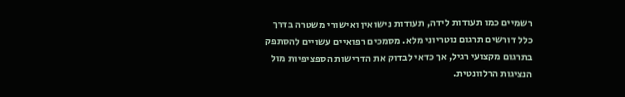רשמיים כמו תעודות לידה, תעודות נישואין ואישורי משטרה בדרך כלל דורשים תרגום נוטריוני מלא. מסמכים רפואיים עשויים להסתפק בתרגום מקצועי רגיל, אך כדאי לבדוק את הדרישות הספציפיות מול הנציגות הרלוונטית.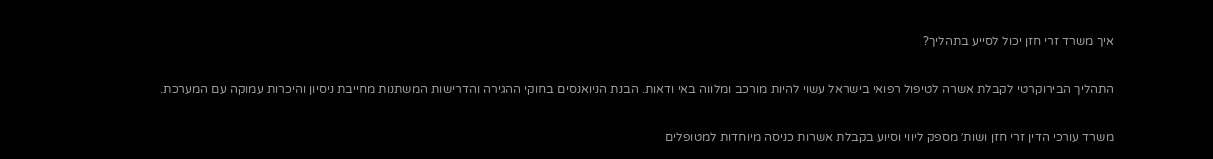איך משרד זרי חזן יכול לסייע בתהליך?

התהליך הבירוקרטי לקבלת אשרה לטיפול רפואי בישראל עשוי להיות מורכב ומלווה באי ודאות. הבנת הניואנסים בחוקי ההגירה והדרישות המשתנות מחייבת ניסיון והיכרות עמוקה עם המערכת.

משרד עורכי הדין זרי חזן ושות׳ מספק ליווי וסיוע בקבלת אשרות כניסה מיוחדות למטופלים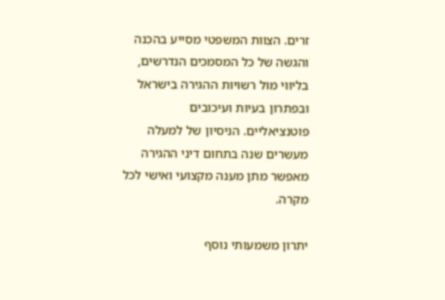זרים. הצוות המשפטי מסייע בהכנה והגשה של כל המסמכים הנדרשים, בליווי מול רשויות ההגירה בישראל ובפתרון בעיות ועיכובים פוטנציאליים. הניסיון של למעלה מעשרים שנה בתחום דיני ההגירה מאפשר מתן מענה מקצועי ואישי לכל מקרה.

יתרון משמעותי נוסף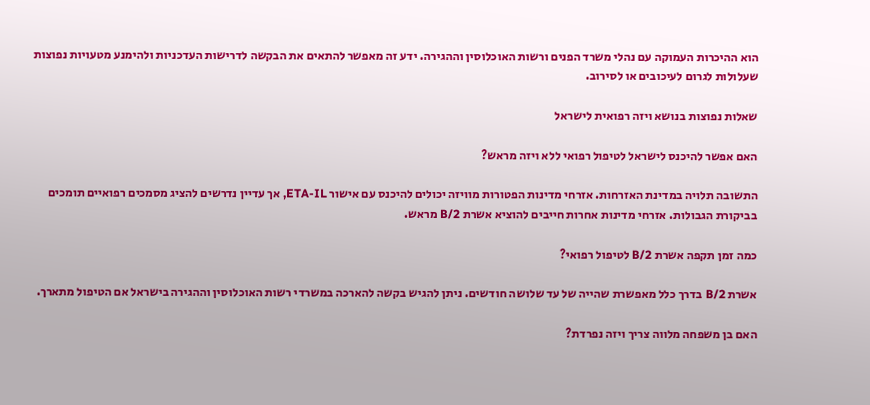הוא ההיכרות העמוקה עם נהלי משרד הפנים ורשות האוכלוסין וההגירה. ידע זה מאפשר להתאים את הבקשה לדרישות העדכניות ולהימנע מטעויות נפוצות שעלולות לגרום לעיכובים או לסירוב.

שאלות נפוצות בנושא ויזה רפואית לישראל

האם אפשר להיכנס לישראל לטיפול רפואי ללא ויזה מראש?

התשובה תלויה במדינת האזרחות. אזרחי מדינות הפטורות מוויזה יכולים להיכנס עם אישור ETA-IL, אך עדיין נדרשים להציג מסמכים רפואיים תומכים בביקורת הגבולות. אזרחי מדינות אחרות חייבים להוציא אשרת B/2 מראש.

כמה זמן תקפה אשרת B/2 לטיפול רפואי?

אשרת B/2 בדרך כלל מאפשרת שהייה של עד שלושה חודשים. ניתן להגיש בקשה להארכה במשרדי רשות האוכלוסין וההגירה בישראל אם הטיפול מתארך.

האם בן משפחה מלווה צריך ויזה נפרדת?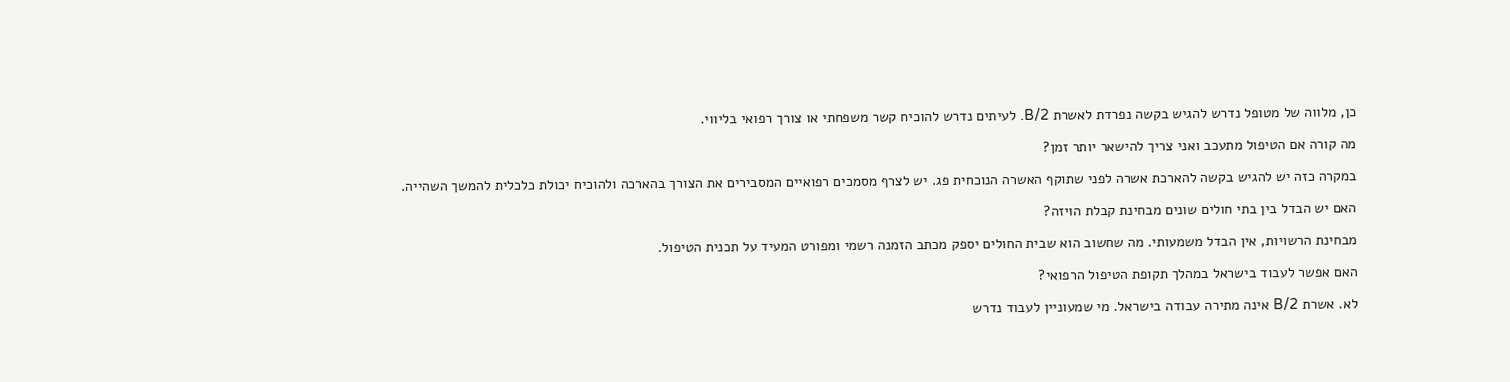כן, מלווה של מטופל נדרש להגיש בקשה נפרדת לאשרת B/2. לעיתים נדרש להוכיח קשר משפחתי או צורך רפואי בליווי.

מה קורה אם הטיפול מתעכב ואני צריך להישאר יותר זמן?

במקרה כזה יש להגיש בקשה להארכת אשרה לפני שתוקף האשרה הנוכחית פג. יש לצרף מסמכים רפואיים המסבירים את הצורך בהארכה ולהוכיח יכולת כלכלית להמשך השהייה.

האם יש הבדל בין בתי חולים שונים מבחינת קבלת הויזה?

מבחינת הרשויות, אין הבדל משמעותי. מה שחשוב הוא שבית החולים יספק מכתב הזמנה רשמי ומפורט המעיד על תכנית הטיפול.

האם אפשר לעבוד בישראל במהלך תקופת הטיפול הרפואי?

לא. אשרת B/2 אינה מתירה עבודה בישראל. מי שמעוניין לעבוד נדרש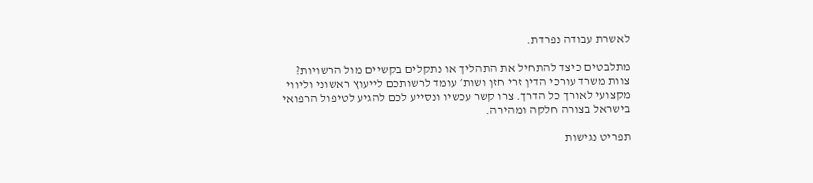לאשרת עבודה נפרדת.

מתלבטים כיצד להתחיל את התהליך או נתקלים בקשיים מול הרשויות? צוות משרד עורכי הדין זרי חזן ושות׳ עומד לרשותכם לייעוץ ראשוני וליווי מקצועי לאורך כל הדרך. צרו קשר עכשיו ונסייע לכם להגיע לטיפול הרפואי בישראל בצורה חלקה ומהירה.

תפריט נגישות